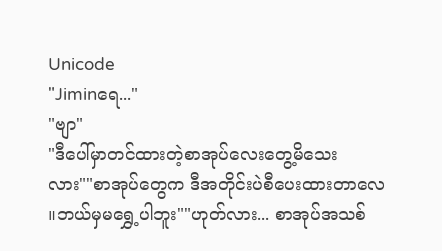Unicode
"Jiminရေ..."
"ဗျာ"
"ဒီပေါ်မှာတင်ထားတဲ့စာအုပ်လေးတွေ့မိသေး
လား""စာအုပ်တွေက ဒီအတိုင်းပဲစီပေးထားတာလေ
။ဘယ်မှမရွှေ့ပါဘူး""ဟုတ်လား... စာအုပ်အသစ်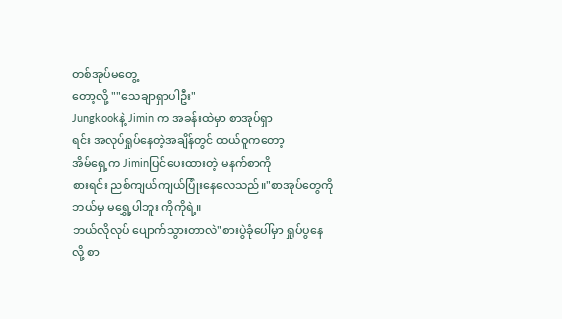တစ်အုပ်မတွေ့
တော့လို့ ""သေချာရှာပါဦး"
Jungkookနဲ့ Jimin က အခန်းထဲမှာ စာအုပ်ရှာ
ရင်း အလုပ်ရှုပ်နေတဲ့အချိန်တွင် ထယ်ဝူကတော့
အိမ်ရှေ့က Jiminပြင်ပေးထားတဲ့ မနက်စာကို
စားရင်း ညစ်ကျယ်ကျယ်ပြုံးနေလေသည်။"စာအုပ်တွေကို ဘယ်မှ မရွှေ့ပါဘူး ကိုကိုရဲ့။
ဘယ်လိုလုပ် ပျောက်သွားတာလဲ"စားပွဲခုံပေါ်မှာ ရှုပ်ပွနေလို့ စာ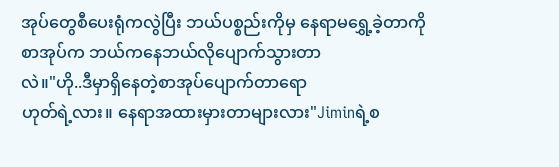အုပ်တွေစီပေးရုံကလွဲပြီး ဘယ်ပစ္စည်းကိုမှ နေရာမရွှေ့ခဲ့တာကို
စာအုပ်က ဘယ်ကနေဘယ်လိုပျောက်သွားတာ
လဲ။"ဟို..ဒီမှာရှိနေတဲ့စာအုပ်ပျောက်တာရော
ဟုတ်ရဲ့လား။ နေရာအထားမှားတာများလား"Jiminရဲ့စ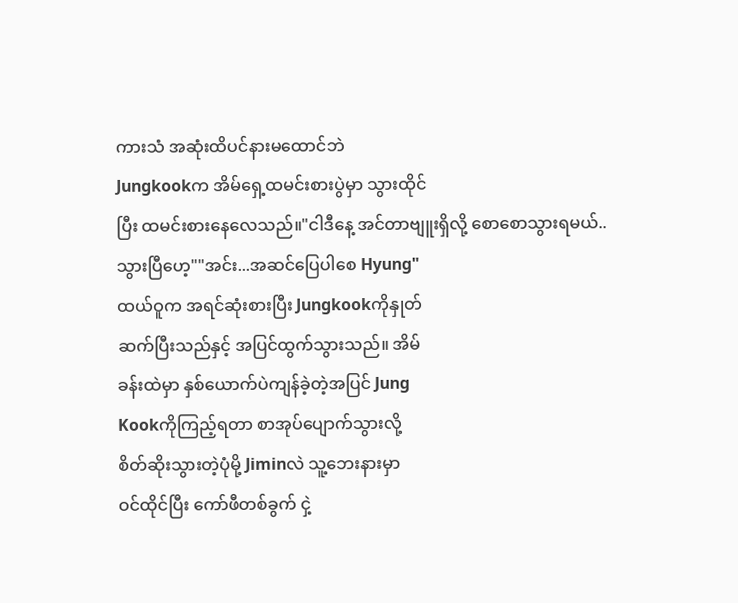ကားသံ အဆုံးထိပင်နားမထောင်ဘဲ
Jungkookက အိမ်ရှေ့ထမင်းစားပွဲမှာ သွားထိုင်
ပြီး ထမင်းစားနေလေသည်။"ငါဒီနေ့ အင်တာဗျူးရှိလို့ စောစောသွားရမယ်..
သွားပြီဟေ့""အင်း...အဆင်ပြေပါစေ Hyung"
ထယ်ဝူက အရင်ဆုံးစားပြီး Jungkookကိုနှုတ်
ဆက်ပြီးသည်နှင့် အပြင်ထွက်သွားသည်။ အိမ်
ခန်းထဲမှာ နှစ်ယောက်ပဲကျန်ခဲ့တဲ့အပြင် Jung
Kookကိုကြည့်ရတာ စာအုပ်ပျောက်သွားလို့
စိတ်ဆိုးသွားတဲ့ပုံမို့ Jiminလဲ သူ့ဘေးနားမှာ
ဝင်ထိုင်ပြီး ကော်ဖီတစ်ခွက် ငှဲ့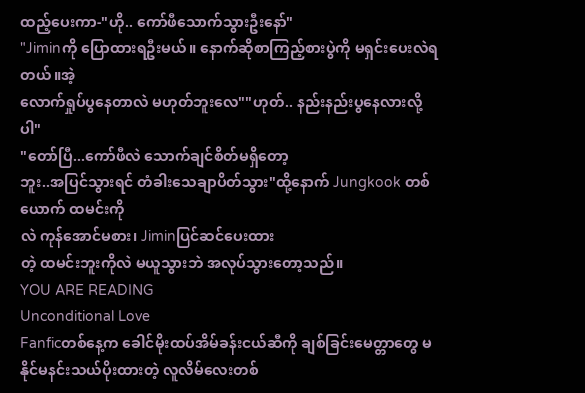ထည့်ပေးကာ-"ဟို.. ကော်ဖီသောက်သွားဦးနော်"
"Jiminကို ပြောထားရဦးမယ်။ နောက်ဆိုစာကြည့်စားပွဲကို မရှင်းပေးလဲရတယ်။အဲ့
လောက်ရှုပ်ပွနေတာလဲ မဟုတ်ဘူးလေ""ဟုတ်.. နည်းနည်းပွနေလားလို့ပါ"
"တော်ပြီ...ကော်ဖီလဲ သောက်ချင်စိတ်မရှိတော့
ဘူး..အပြင်သွားရင် တံခါးသေချာပိတ်သွား"ထို့နောက် Jungkook တစ်ယောက် ထမင်းကို
လဲ ကုန်အောင်မစား၊ Jiminပြင်ဆင်ပေးထား
တဲ့ ထမင်းဘူးကိုလဲ မယူသွားဘဲ အလုပ်သွားတော့သည်။
YOU ARE READING
Unconditional Love
Fanficတစ်နေ့က ခေါင်မိုးထပ်အိမ်ခန်းငယ်ဆီကို ချစ်ခြင်းမေတ္တာတွေ မနိုင်မနင်းသယ်ပိုးထားတဲ့ လူလိမ်လေးတစ်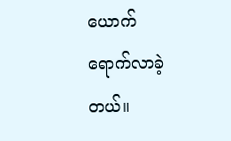ယောက် ရောက်လာခဲ့တယ်။